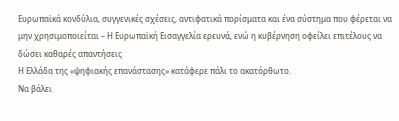Ευρωπαϊκά κονδύλια, συγγενικές σχέσεις, αντιφατικά πορίσματα και ένα σύστημα που φέρεται να μην χρησιμοποιείται – Η Ευρωπαϊκή Εισαγγελία ερευνά, ενώ η κυβέρνηση οφείλει επιτέλους να δώσει καθαρές απαντήσεις
Η Ελλάδα της «ψηφιακής επανάστασης» κατάφερε πάλι το ακατόρθωτο.
Να βάλει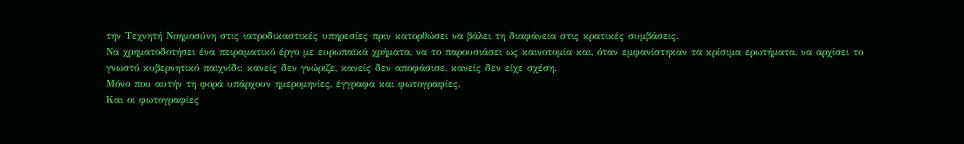την Τεχνητή Νοημοσύνη στις ιατροδικαστικές υπηρεσίες πριν κατορθώσει να βάλει τη διαφάνεια στις κρατικές συμβάσεις.
Να χρηματοδοτήσει ένα πειραματικό έργο με ευρωπαϊκά χρήματα, να το παρουσιάσει ως καινοτομία και, όταν εμφανίστηκαν τα κρίσιμα ερωτήματα, να αρχίσει το γνωστό κυβερνητικό παιχνίδι: κανείς δεν γνώριζε, κανείς δεν αποφάσισε, κανείς δεν είχε σχέση.
Μόνο που αυτήν τη φορά υπάρχουν ημερομηνίες, έγγραφα και φωτογραφίες.
Και οι φωτογραφίες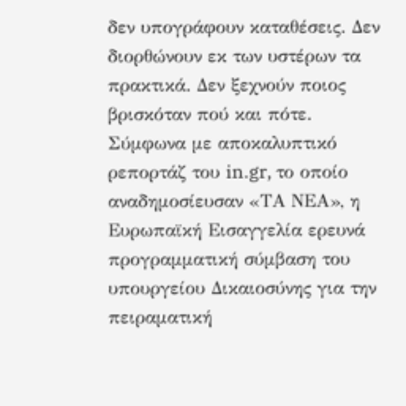δεν υπογράφουν καταθέσεις. Δεν διορθώνουν εκ των υστέρων τα πρακτικά. Δεν ξεχνούν ποιος βρισκόταν πού και πότε.
Σύμφωνα με αποκαλυπτικό ρεπορτάζ του in.gr, το οποίο αναδημοσίευσαν «ΤΑ ΝΕΑ», η Ευρωπαϊκή Εισαγγελία ερευνά προγραμματική σύμβαση του υπουργείου Δικαιοσύνης για την πειραματική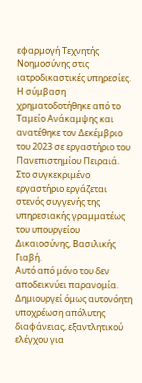εφαρμογή Τεχνητής Νοημοσύνης στις ιατροδικαστικές υπηρεσίες. Η σύμβαση χρηματοδοτήθηκε από το Ταμείο Ανάκαμψης και ανατέθηκε τον Δεκέμβριο του 2023 σε εργαστήριο του Πανεπιστημίου Πειραιά.
Στο συγκεκριμένο εργαστήριο εργάζεται στενός συγγενής της υπηρεσιακής γραμματέως του υπουργείου Δικαιοσύνης, Βασιλικής Γιαβή.
Αυτό από μόνο του δεν αποδεικνύει παρανομία.
Δημιουργεί όμως αυτονόητη υποχρέωση απόλυτης διαφάνειας, εξαντλητικού ελέγχου για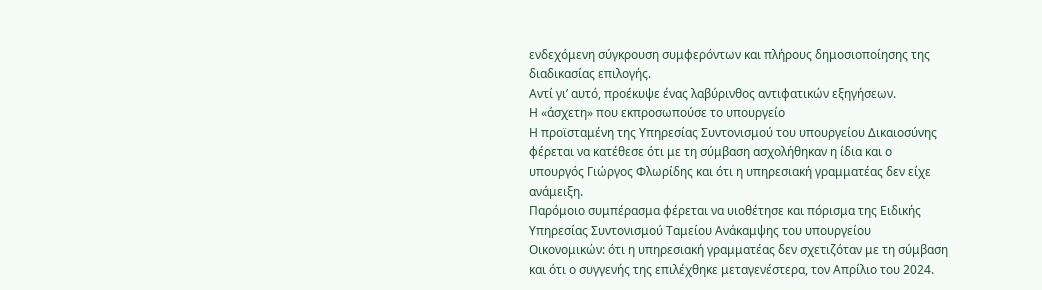ενδεχόμενη σύγκρουση συμφερόντων και πλήρους δημοσιοποίησης της διαδικασίας επιλογής.
Αντί γι’ αυτό, προέκυψε ένας λαβύρινθος αντιφατικών εξηγήσεων.
Η «άσχετη» που εκπροσωπούσε το υπουργείο
Η προϊσταμένη της Υπηρεσίας Συντονισμού του υπουργείου Δικαιοσύνης φέρεται να κατέθεσε ότι με τη σύμβαση ασχολήθηκαν η ίδια και ο υπουργός Γιώργος Φλωρίδης και ότι η υπηρεσιακή γραμματέας δεν είχε ανάμειξη.
Παρόμοιο συμπέρασμα φέρεται να υιοθέτησε και πόρισμα της Ειδικής Υπηρεσίας Συντονισμού Ταμείου Ανάκαμψης του υπουργείου Οικονομικών: ότι η υπηρεσιακή γραμματέας δεν σχετιζόταν με τη σύμβαση και ότι ο συγγενής της επιλέχθηκε μεταγενέστερα, τον Απρίλιο του 2024.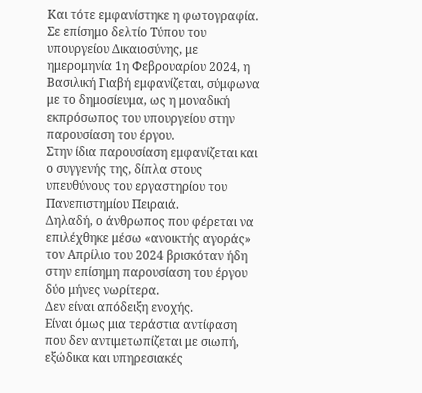Και τότε εμφανίστηκε η φωτογραφία.
Σε επίσημο δελτίο Τύπου του υπουργείου Δικαιοσύνης, με ημερομηνία 1η Φεβρουαρίου 2024, η Βασιλική Γιαβή εμφανίζεται, σύμφωνα με το δημοσίευμα, ως η μοναδική εκπρόσωπος του υπουργείου στην παρουσίαση του έργου.
Στην ίδια παρουσίαση εμφανίζεται και ο συγγενής της, δίπλα στους υπευθύνους του εργαστηρίου του Πανεπιστημίου Πειραιά.
Δηλαδή, ο άνθρωπος που φέρεται να επιλέχθηκε μέσω «ανοικτής αγοράς» τον Απρίλιο του 2024 βρισκόταν ήδη στην επίσημη παρουσίαση του έργου δύο μήνες νωρίτερα.
Δεν είναι απόδειξη ενοχής.
Είναι όμως μια τεράστια αντίφαση που δεν αντιμετωπίζεται με σιωπή, εξώδικα και υπηρεσιακές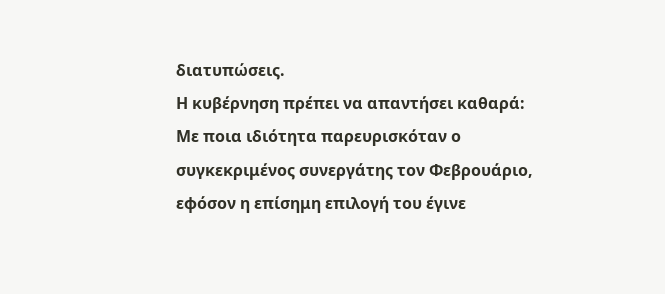διατυπώσεις.
Η κυβέρνηση πρέπει να απαντήσει καθαρά:
Με ποια ιδιότητα παρευρισκόταν ο συγκεκριμένος συνεργάτης τον Φεβρουάριο, εφόσον η επίσημη επιλογή του έγινε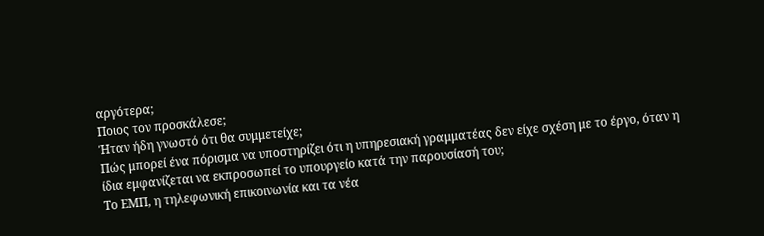αργότερα;
Ποιος τον προσκάλεσε;
Ήταν ήδη γνωστό ότι θα συμμετείχε;
Πώς μπορεί ένα πόρισμα να υποστηρίζει ότι η υπηρεσιακή γραμματέας δεν είχε σχέση με το έργο, όταν η ίδια εμφανίζεται να εκπροσωπεί το υπουργείο κατά την παρουσίασή του;
Το ΕΜΠ, η τηλεφωνική επικοινωνία και τα νέα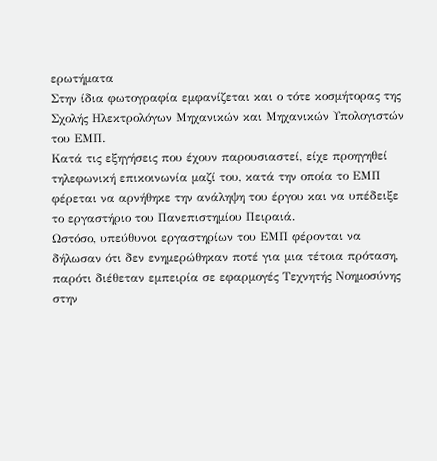ερωτήματα
Στην ίδια φωτογραφία εμφανίζεται και ο τότε κοσμήτορας της Σχολής Ηλεκτρολόγων Μηχανικών και Μηχανικών Υπολογιστών του ΕΜΠ.
Κατά τις εξηγήσεις που έχουν παρουσιαστεί, είχε προηγηθεί τηλεφωνική επικοινωνία μαζί του, κατά την οποία το ΕΜΠ φέρεται να αρνήθηκε την ανάληψη του έργου και να υπέδειξε το εργαστήριο του Πανεπιστημίου Πειραιά.
Ωστόσο, υπεύθυνοι εργαστηρίων του ΕΜΠ φέρονται να δήλωσαν ότι δεν ενημερώθηκαν ποτέ για μια τέτοια πρόταση, παρότι διέθεταν εμπειρία σε εφαρμογές Τεχνητής Νοημοσύνης στην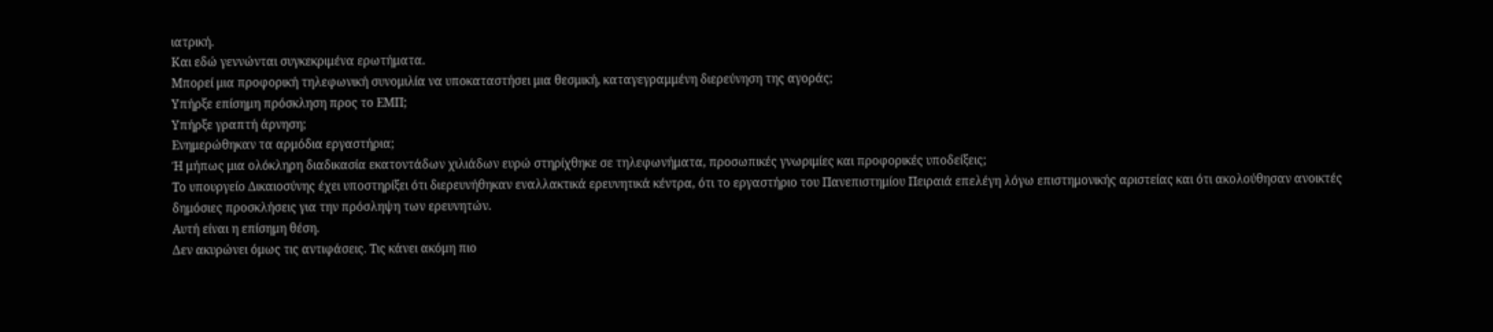ιατρική.
Και εδώ γεννώνται συγκεκριμένα ερωτήματα.
Μπορεί μια προφορική τηλεφωνική συνομιλία να υποκαταστήσει μια θεσμική, καταγεγραμμένη διερεύνηση της αγοράς;
Υπήρξε επίσημη πρόσκληση προς το ΕΜΠ;
Υπήρξε γραπτή άρνηση;
Ενημερώθηκαν τα αρμόδια εργαστήρια;
Ή μήπως μια ολόκληρη διαδικασία εκατοντάδων χιλιάδων ευρώ στηρίχθηκε σε τηλεφωνήματα, προσωπικές γνωριμίες και προφορικές υποδείξεις;
Το υπουργείο Δικαιοσύνης έχει υποστηρίξει ότι διερευνήθηκαν εναλλακτικά ερευνητικά κέντρα, ότι το εργαστήριο του Πανεπιστημίου Πειραιά επελέγη λόγω επιστημονικής αριστείας και ότι ακολούθησαν ανοικτές δημόσιες προσκλήσεις για την πρόσληψη των ερευνητών.
Αυτή είναι η επίσημη θέση.
Δεν ακυρώνει όμως τις αντιφάσεις. Τις κάνει ακόμη πιο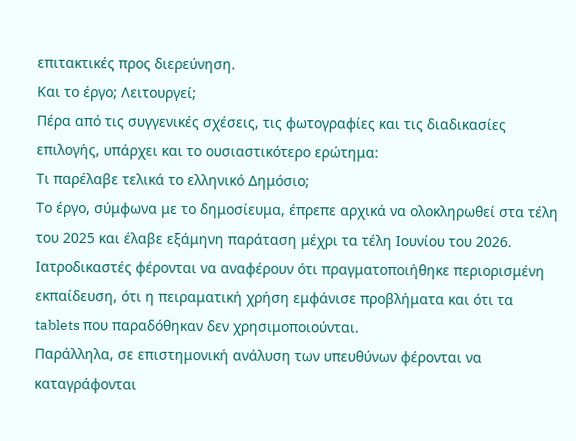επιτακτικές προς διερεύνηση.
Και το έργο; Λειτουργεί;
Πέρα από τις συγγενικές σχέσεις, τις φωτογραφίες και τις διαδικασίες επιλογής, υπάρχει και το ουσιαστικότερο ερώτημα:
Τι παρέλαβε τελικά το ελληνικό Δημόσιο;
Το έργο, σύμφωνα με το δημοσίευμα, έπρεπε αρχικά να ολοκληρωθεί στα τέλη του 2025 και έλαβε εξάμηνη παράταση μέχρι τα τέλη Ιουνίου του 2026.
Ιατροδικαστές φέρονται να αναφέρουν ότι πραγματοποιήθηκε περιορισμένη εκπαίδευση, ότι η πειραματική χρήση εμφάνισε προβλήματα και ότι τα tablets που παραδόθηκαν δεν χρησιμοποιούνται.
Παράλληλα, σε επιστημονική ανάλυση των υπευθύνων φέρονται να καταγράφονται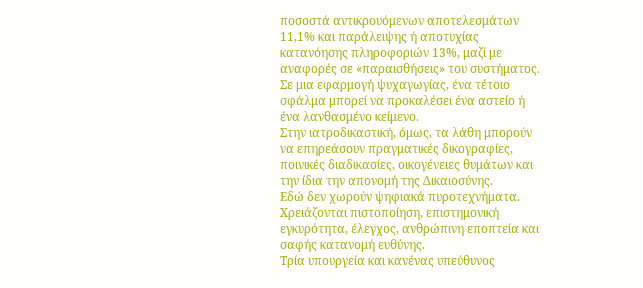ποσοστά αντικρουόμενων αποτελεσμάτων 11,1% και παράλειψης ή αποτυχίας κατανόησης πληροφοριών 13%, μαζί με αναφορές σε «παραισθήσεις» του συστήματος.
Σε μια εφαρμογή ψυχαγωγίας, ένα τέτοιο σφάλμα μπορεί να προκαλέσει ένα αστείο ή ένα λανθασμένο κείμενο.
Στην ιατροδικαστική, όμως, τα λάθη μπορούν να επηρεάσουν πραγματικές δικογραφίες, ποινικές διαδικασίες, οικογένειες θυμάτων και την ίδια την απονομή της Δικαιοσύνης.
Εδώ δεν χωρούν ψηφιακά πυροτεχνήματα.
Χρειάζονται πιστοποίηση, επιστημονική εγκυρότητα, έλεγχος, ανθρώπινη εποπτεία και σαφής κατανομή ευθύνης.
Τρία υπουργεία και κανένας υπεύθυνος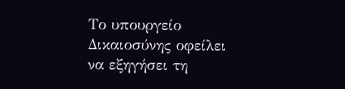Το υπουργείο Δικαιοσύνης οφείλει να εξηγήσει τη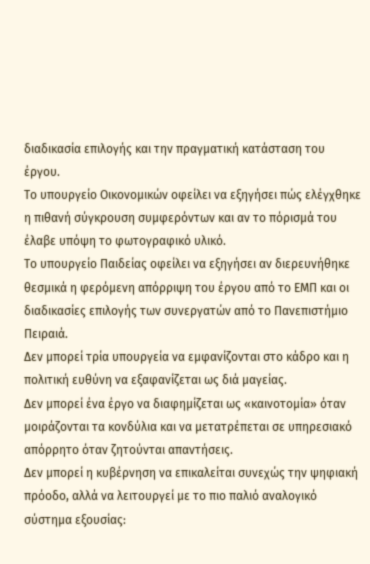διαδικασία επιλογής και την πραγματική κατάσταση του έργου.
Το υπουργείο Οικονομικών οφείλει να εξηγήσει πώς ελέγχθηκε η πιθανή σύγκρουση συμφερόντων και αν το πόρισμά του έλαβε υπόψη το φωτογραφικό υλικό.
Το υπουργείο Παιδείας οφείλει να εξηγήσει αν διερευνήθηκε θεσμικά η φερόμενη απόρριψη του έργου από το ΕΜΠ και οι διαδικασίες επιλογής των συνεργατών από το Πανεπιστήμιο Πειραιά.
Δεν μπορεί τρία υπουργεία να εμφανίζονται στο κάδρο και η πολιτική ευθύνη να εξαφανίζεται ως διά μαγείας.
Δεν μπορεί ένα έργο να διαφημίζεται ως «καινοτομία» όταν μοιράζονται τα κονδύλια και να μετατρέπεται σε υπηρεσιακό απόρρητο όταν ζητούνται απαντήσεις.
Δεν μπορεί η κυβέρνηση να επικαλείται συνεχώς την ψηφιακή πρόοδο, αλλά να λειτουργεί με το πιο παλιό αναλογικό σύστημα εξουσίας: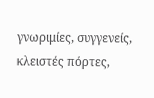γνωριμίες, συγγενείς, κλειστές πόρτες,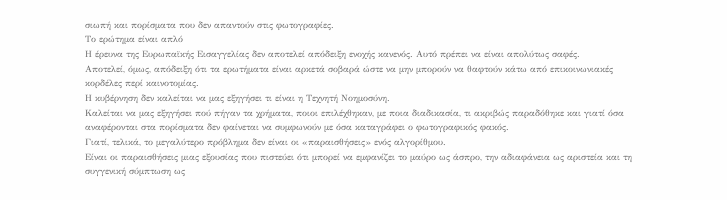σιωπή και πορίσματα που δεν απαντούν στις φωτογραφίες.
Το ερώτημα είναι απλό
Η έρευνα της Ευρωπαϊκής Εισαγγελίας δεν αποτελεί απόδειξη ενοχής κανενός. Αυτό πρέπει να είναι απολύτως σαφές.
Αποτελεί, όμως, απόδειξη ότι τα ερωτήματα είναι αρκετά σοβαρά ώστε να μην μπορούν να θαφτούν κάτω από επικοινωνιακές κορδέλες περί καινοτομίας.
Η κυβέρνηση δεν καλείται να μας εξηγήσει τι είναι η Τεχνητή Νοημοσύνη.
Καλείται να μας εξηγήσει πού πήγαν τα χρήματα, ποιοι επιλέχθηκαν, με ποια διαδικασία, τι ακριβώς παραδόθηκε και γιατί όσα αναφέρονται στα πορίσματα δεν φαίνεται να συμφωνούν με όσα καταγράφει ο φωτογραφικός φακός.
Γιατί, τελικά, το μεγαλύτερο πρόβλημα δεν είναι οι «παραισθήσεις» ενός αλγορίθμου.
Είναι οι παραισθήσεις μιας εξουσίας που πιστεύει ότι μπορεί να εμφανίζει το μαύρο ως άσπρο, την αδιαφάνεια ως αριστεία και τη συγγενική σύμπτωση ως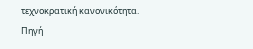τεχνοκρατική κανονικότητα.
Πηγή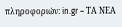πληροφοριών: in.gr – ΤΑ ΝΕΑ